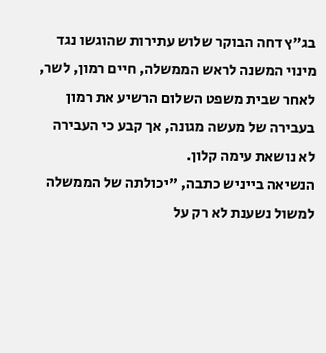בג"ץ דחה הבוקר שלוש עתירות שהוגשו נגד מינוי המשנה לראש הממשלה, חיים רמון, לשר, לאחר שבית משפט השלום הרשיע את רמון בעבירה של מעשה מגונה, אך קבע כי העבירה לא נושאת עימה קלון.
הנשיאה בייניש כתבה, "יכולתה של הממשלה למשול נשענת לא רק על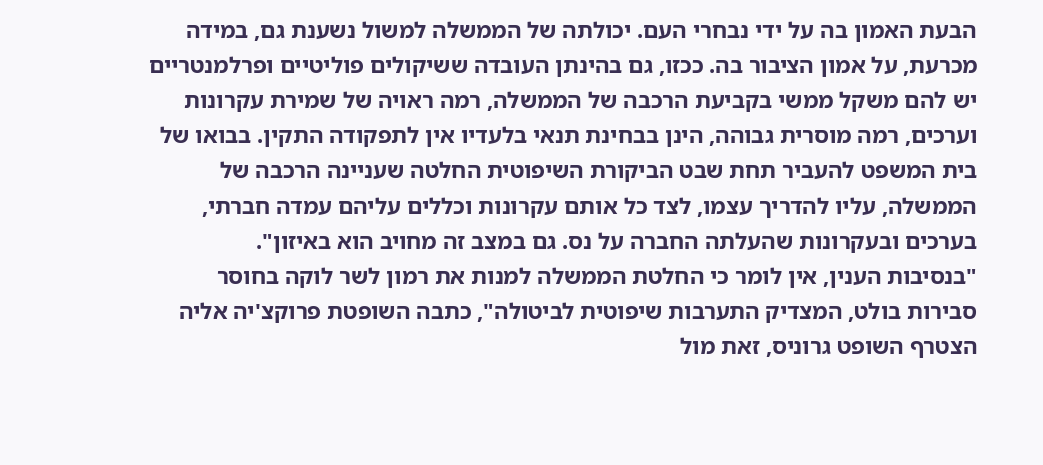הבעת האמון בה על ידי נבחרי העם. יכולתה של הממשלה למשול נשענת גם, במידה מכרעת, על אמון הציבור בה. ככזו, גם בהינתן העובדה ששיקולים פוליטיים ופרלמנטריים יש להם משקל ממשי בקביעת הרכבה של הממשלה, רמה ראויה של שמירת עקרונות וערכים, רמה מוסרית גבוהה, הינן בבחינת תנאי בלעדיו אין לתפקודה התקין. בבואו של בית המשפט להעביר תחת שבט הביקורת השיפוטית החלטה שעניינה הרכבה של הממשלה, עליו להדריך עצמו, לצד כל אותם עקרונות וכללים עליהם עמדה חברתי, בערכים ובעקרונות שהעלתה החברה על נס. גם במצב זה מחויב הוא באיזון".
"בנסיבות הענין, אין לומר כי החלטת הממשלה למנות את רמון לשר לוקה בחוסר סבירות בולט, המצדיק התערבות שיפוטית לביטולה", כתבה השופטת פרוקצ'יה אליה הצטרף השופט גרוניס, זאת מול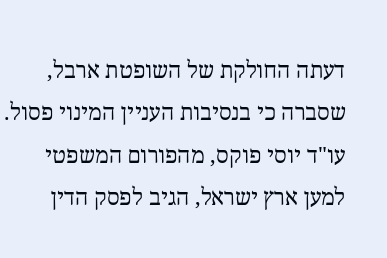דעתה החולקת של השופטת ארבל, שסברה כי בנסיבות העניין המינוי פסול.
עו"ד יוסי פוקס, מהפורום המשפטי למען ארץ ישראל, הגיב לפסק הדין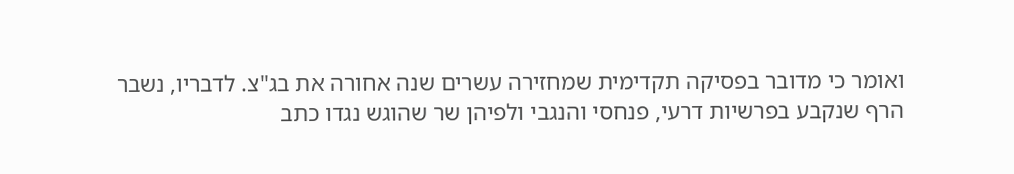ואומר כי מדובר בפסיקה תקדימית שמחזירה עשרים שנה אחורה את בג"צ. לדבריו, נשבר הרף שנקבע בפרשיות דרעי, פנחסי והנגבי ולפיהן שר שהוגש נגדו כתב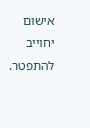אישום יחוייב להתפטר.